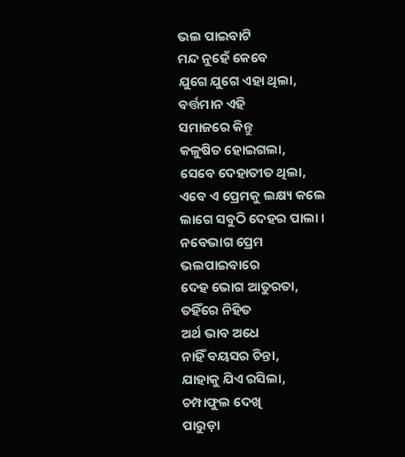ଭଲ ପାଇବାଟି
ମନ୍ଦ ନୁହେଁ କେବେ
ଯୁଗେ ଯୁଗେ ଏହା ଥିଲା,
ବର୍ତ୍ତମାନ ଏହି
ସମାଜରେ କିନ୍ତୁ
କଳୁଷିତ ହୋଇଗଲା,
ସେବେ ଦେହାତୀତ ଥିଲା,
ଏବେ ଏ ପ୍ରେମକୁ ଲକ୍ଷ୍ୟ କଲେ
ଲାଗେ ସବୁଠି ଦେହର ପାଲା।
ନବେଭାଗ ପ୍ରେମ
ଭଲପାଇବାରେ
ଦେହ ଭୋଗ ଆତୁରତା,
ତହିଁରେ ନିହିତ
ଅର୍ଥ ଭାବ ଅଧେ
ନାହିଁ ବୟସର ଚିନ୍ତା,
ଯାହାକୁ ଯିଏ ରସିଲା,
ଚମ୍ପାଫୁଲ ଦେଖି
ପାରୁଡ଼ା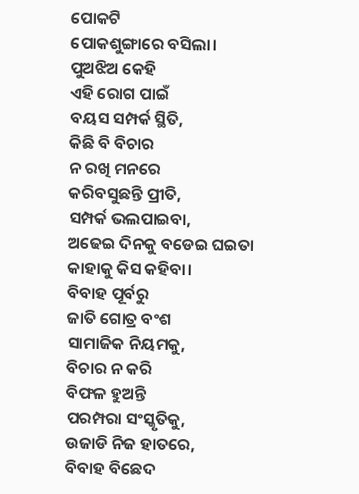ପୋକଟି
ପୋକଶୁଙ୍ଗାରେ ବସିଲା।
ପୁଅଝିଅ କେହି
ଏହି ରୋଗ ପାଇଁ
ବୟସ ସମ୍ପର୍କ ସ୍ଥିତି,
କିଛି ବି ବିଚାର
ନ ରଖି ମନରେ
କରିବସୁଛନ୍ତି ପ୍ରୀତି,
ସମ୍ପର୍କ ଭଲପାଇବା,
ଅଢେଇ ଦିନକୁ ବଡେଇ ଘଇତା
କାହାକୁ କିସ କହିବା।
ବିବାହ ପୂର୍ବରୁ
ଜାତି ଗୋତ୍ର ବଂଶ
ସାମାଜିକ ନିୟମକୁ,
ବିଚାର ନ କରି
ବିଫଳ ହୁଅନ୍ତି
ପରମ୍ପରା ସଂସ୍କୃତିକୁ,
ଉଜାଡି ନିଜ ହାତରେ,
ବିବାହ ବିଛେଦ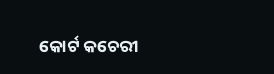କୋର୍ଟ କଚେରୀ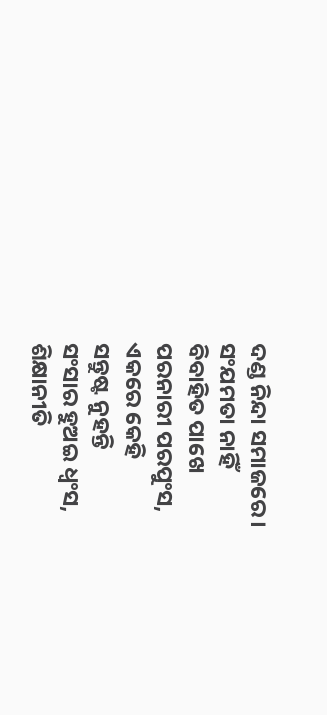ଦଣ୍ଡ ନିନ୍ଦା ସମାଜରେ।
ସଂଯମତା ନାହିଁ
ବିବାହିତ ପାଖେ
ପରନାରୀ ପରପୁଂସ,
ଏକରେ କେହି
ସନ୍ତୁଷ୍ଟ ନୁହନ୍ତି
ସଂସାର ହୁଅଇ ଧ୍ବଂସ,
ଶିକ୍ଷାନୀତି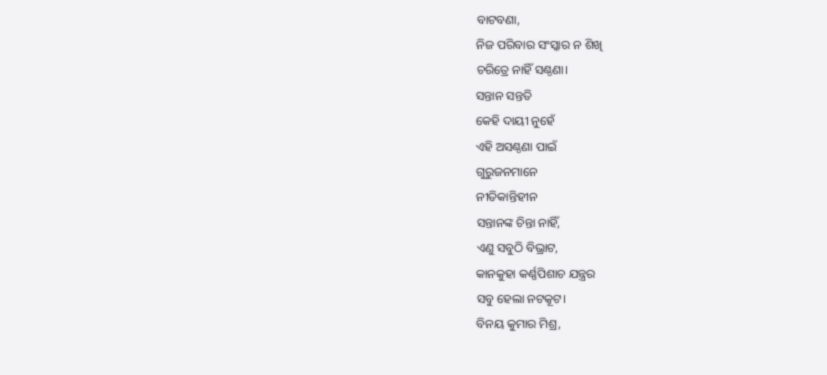ବାଟବଣା,
ନିଜ ପରିବାର ସଂସ୍କାର ନ ଶିଖି
ଚରିତ୍ରେ ନାହିଁ ସଣ୍ଠଣା।
ସନ୍ତାନ ସନ୍ତତି
କେହି ଦାୟୀ ନୁହେଁ
ଏହି ଅସଣ୍ଠଣା ପାଇଁ
ଗୁରୁଜନମାନେ
ନୀତିକାନ୍ତିହୀନ
ସନ୍ତାନଙ୍କ ଚିନ୍ତା ନାହିଁ,
ଏଣୁ ସବୁଠି ବିଭ୍ରାଟ,
କାନକୁହା କର୍ଣ୍ଣପିଶାଚ ଯନ୍ତ୍ରର
ସବୁ ହେଲା ନଟକୂଟ।
ବିନୟ କୁମାର ମିଶ୍ର,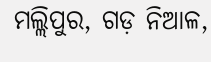ମଲ୍ଲିପୁର, ଗଡ଼ ନିଆଳ,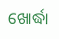ଖୋର୍ଦ୍ଧା